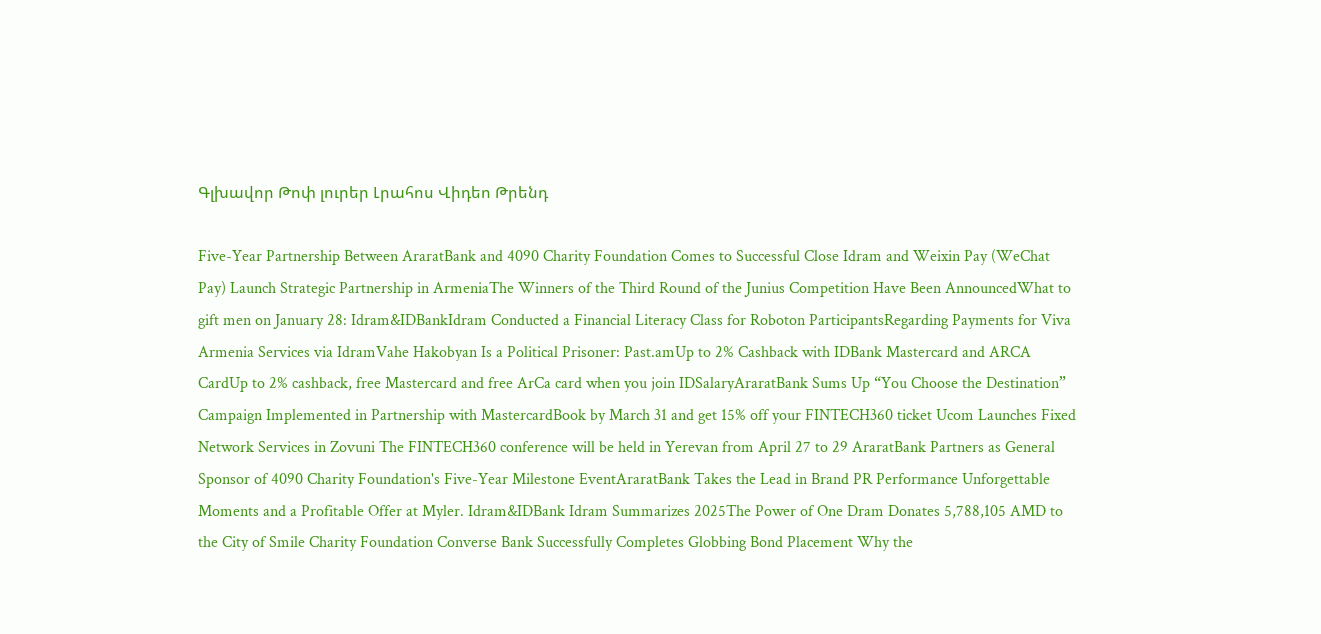Գլխավոր Թոփ լուրեր Լրահոս Վիդեո Թրենդ

Five-Year Partnership Between AraratBank and 4090 Charity Foundation Comes to Successful Close Idram and Weixin Pay (WeChat Pay) Launch Strategic Partnership in ArmeniaThe Winners of the Third Round of the Junius Competition Have Been AnnouncedWhat to gift men on January 28: Idram&IDBankIdram Conducted a Financial Literacy Class for Roboton ParticipantsRegarding Payments for Viva Armenia Services via IdramVahe Hakobyan Is a Political Prisoner: Past.amUp to 2% Cashback with IDBank Mastercard and ARCA CardUp to 2% cashback, free Mastercard and free ArCa card when you join IDSalaryAraratBank Sums Up “You Choose the Destination” Campaign Implemented in Partnership with MastercardBook by March 31 and get 15% off your FINTECH360 ticket Ucom Launches Fixed Network Services in Zovuni The FINTECH360 conference will be held in Yerevan from April 27 to 29 AraratBank Partners as General Sponsor of 4090 Charity Foundation's Five-Year Milestone EventAraratBank Takes the Lead in Brand PR Performance Unforgettable Moments and a Profitable Offer at Myler. Idram&IDBank Idram Summarizes 2025The Power of One Dram Donates 5,788,105 AMD to the City of Smile Charity Foundation Converse Bank Successfully Completes Globbing Bond Placement Why the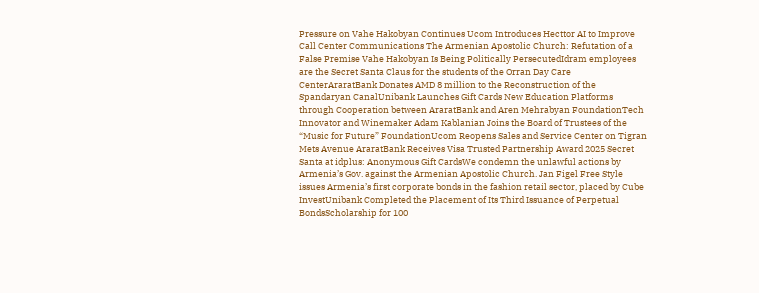Pressure on Vahe Hakobyan Continues Ucom Introduces Hecttor AI to Improve Call Center Communications The Armenian Apostolic Church: Refutation of a False Premise Vahe Hakobyan Is Being Politically PersecutedIdram employees are the Secret Santa Claus for the students of the Orran Day Care CenterAraratBank Donates AMD 8 million to the Reconstruction of the Spandaryan CanalUnibank Launches Gift Cards New Education Platforms through Cooperation between AraratBank and Aren Mehrabyan FoundationTech Innovator and Winemaker Adam Kablanian Joins the Board of Trustees of the “Music for Future” FoundationUcom Reopens Sales and Service Center on Tigran Mets Avenue AraratBank Receives Visa Trusted Partnership Award 2025 Secret Santa at idplus: Anonymous Gift CardsWe condemn the unlawful actions by Armenia’s Gov. against the Armenian Apostolic Church. Jan Figel Free Style issues Armenia’s first corporate bonds in the fashion retail sector, placed by Cube InvestUnibank Completed the Placement of Its Third Issuance of Perpetual BondsScholarship for 100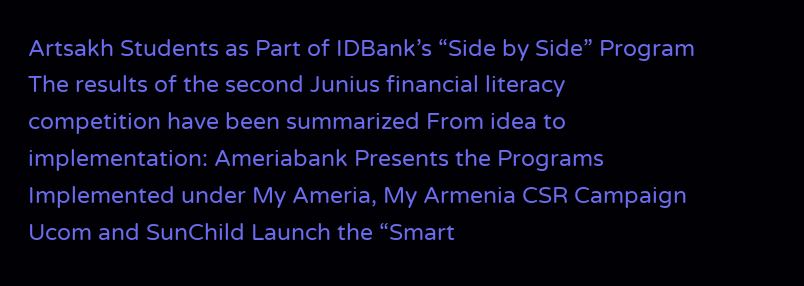Artsakh Students as Part of IDBank’s “Side by Side” Program The results of the second Junius financial literacy competition have been summarized From idea to implementation: Ameriabank Presents the Programs Implemented under My Ameria, My Armenia CSR Campaign Ucom and SunChild Launch the “Smart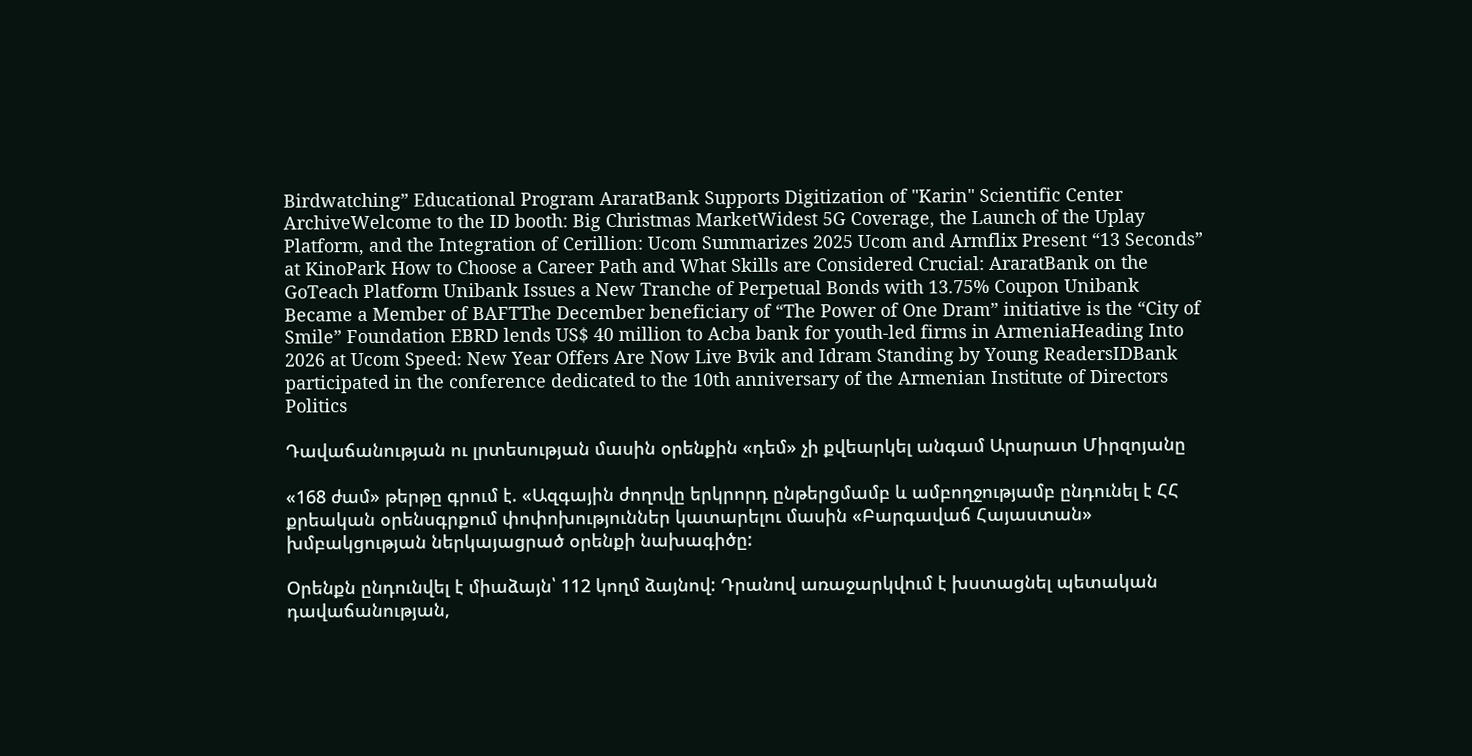Birdwatching” Educational Program AraratBank Supports Digitization of "Karin" Scientific Center ArchiveWelcome to the ID booth: Big Christmas MarketWidest 5G Coverage, the Launch of the Uplay Platform, and the Integration of Cerillion: Ucom Summarizes 2025 Ucom and Armflix Present “13 Seconds” at KinoPark How to Choose a Career Path and What Skills are Considered Crucial: AraratBank on the GoTeach Platform Unibank Issues a New Tranche of Perpetual Bonds with 13.75% Coupon Unibank Became a Member of BAFTThe December beneficiary of “The Power of One Dram” initiative is the “City of Smile” Foundation EBRD lends US$ 40 million to Acba bank for youth-led firms in ArmeniaHeading Into 2026 at Ucom Speed։ New Year Offers Are Now Live Bvik and Idram Standing by Young ReadersIDBank participated in the conference dedicated to the 10th anniversary of the Armenian Institute of Directors
Politics

Դավաճանության ու լրտեսության մասին օրենքին «դեմ» չի քվեարկել անգամ Արարատ Միրզոյանը

«168 ժամ» թերթը գրում է. «Ազգային ժողովը երկրորդ ընթերցմամբ և ամբողջությամբ ընդունել է ՀՀ քրեական օրենսգրքում փոփոխություններ կատարելու մասին «Բարգավաճ Հայաստան» խմբակցության ներկայացրած օրենքի նախագիծը:

Օրենքն ընդունվել է միաձայն՝ 112 կողմ ձայնով: Դրանով առաջարկվում է խստացնել պետական դավաճանության,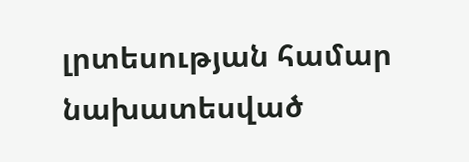լրտեսության համար նախատեսված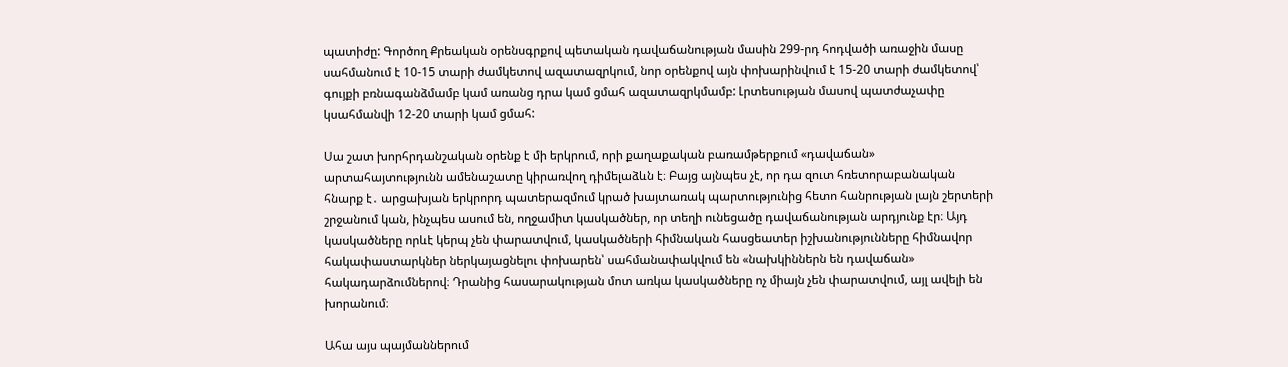պատիժը: Գործող Քրեական օրենսգրքով պետական դավաճանության մասին 299-րդ հոդվածի առաջին մասը սահմանում է 10-15 տարի ժամկետով ազատազրկում, նոր օրենքով այն փոխարինվում է 15-20 տարի ժամկետով՝ գույքի բռնագանձմամբ կամ առանց դրա կամ ցմահ ազատազրկմամբ: Լրտեսության մասով պատժաչափը կսահմանվի 12-20 տարի կամ ցմահ:

Սա շատ խորհրդանշական օրենք է մի երկրում, որի քաղաքական բառամթերքում «դավաճան» արտահայտությունն ամենաշատը կիրառվող դիմելաձևն է։ Բայց այնպես չէ, որ դա զուտ հռետորաբանական հնարք է․ արցախյան երկրորդ պատերազմում կրած խայտառակ պարտությունից հետո հանրության լայն շերտերի շրջանում կան, ինչպես ասում են, ողջամիտ կասկածներ, որ տեղի ունեցածը դավաճանության արդյունք էր։ Այդ կասկածները որևէ կերպ չեն փարատվում, կասկածների հիմնական հասցեատեր իշխանությունները հիմնավոր հակափաստարկներ ներկայացնելու փոխարեն՝ սահմանափակվում են «նախկիններն են դավաճան» հակադարձումներով։ Դրանից հասարակության մոտ առկա կասկածները ոչ միայն չեն փարատվում, այլ ավելի են խորանում։

Ահա այս պայմաններում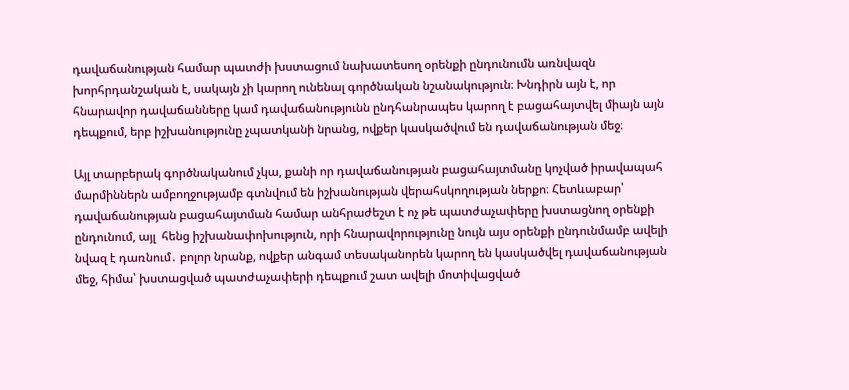դավաճանության համար պատժի խստացում նախատեսող օրենքի ընդունումն առնվազն խորհրդանշական է, սակայն չի կարող ունենալ գործնական նշանակություն։ Խնդիրն այն է, որ հնարավոր դավաճանները կամ դավաճանությունն ընդհանրապես կարող է բացահայտվել միայն այն դեպքում, երբ իշխանությունը չպատկանի նրանց, ովքեր կասկածվում են դավաճանության մեջ։

Այլ տարբերակ գործնականում չկա, քանի որ դավաճանության բացահայտմանը կոչված իրավապահ մարմիններն ամբողջությամբ գտնվում են իշխանության վերահսկողության ներքո։ Հետևաբար՝ դավաճանության բացահայտման համար անհրաժեշտ է ոչ թե պատժաչափերը խստացնող օրենքի ընդունում, այլ  հենց իշխանափոխություն, որի հնարավորությունը նույն այս օրենքի ընդունմամբ ավելի նվազ է դառնում․ բոլոր նրանք, ովքեր անգամ տեսականորեն կարող են կասկածվել դավաճանության մեջ, հիմա՝ խստացված պատժաչափերի դեպքում շատ ավելի մոտիվացված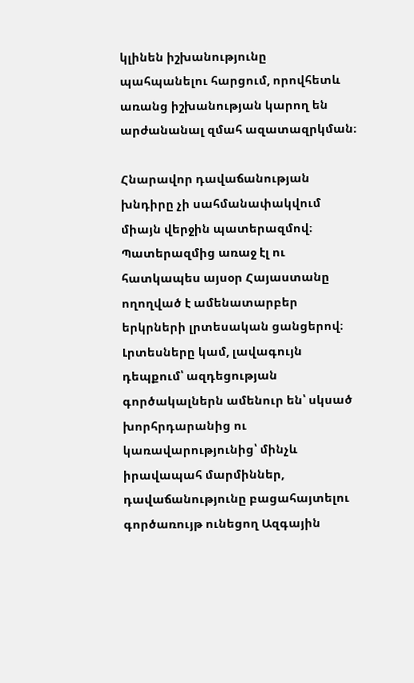կլինեն իշխանությունը պահպանելու հարցում, որովհետև առանց իշխանության կարող են արժանանալ զմահ ազատազրկման։

Հնարավոր դավաճանության խնդիրը չի սահմանափակվում միայն վերջին պատերազմով։ Պատերազմից առաջ էլ ու հատկապես այսօր Հայաստանը ողողված է ամենատարբեր երկրների լրտեսական ցանցերով։ Լրտեսները կամ, լավագույն դեպքում՝ ազդեցության գործակալներն ամենուր են՝ սկսած խորհրդարանից ու կառավարությունից՝ մինչև իրավապահ մարմիններ, դավաճանությունը բացահայտելու գործառույթ ունեցող Ազգային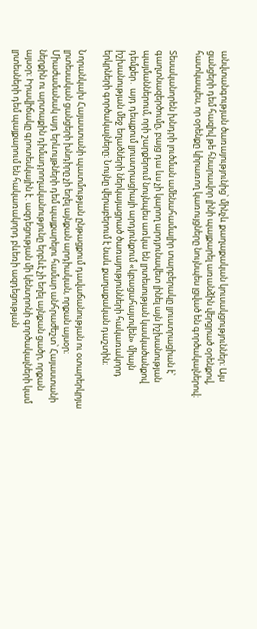անվտանգության ծառայությունից՝ մինչև քաղաքական կուսակցություններ։ Այս ցանցերի դեմ հազիվ թե հնարավոր լինի պայքարել առանձին վերցրած օրենքով, հատկապես, որ օրենքը կիրառող կառույցները նույնպես լցված են գործակալներով։

Տեսականորեն խնդրի լուծման ամենահամալիր տարբերակը լյուստրացիան է՝ գաղտնազերծումը, բայց դա ևս չի կարող արդյունավետ լինել այն իշխանության պայմաններում, որի շարքերում նույնպես առկա են լրտեսության կասկածանքով դեմքեր․ այդ դեպքում լյուստրացիայի արդյունքում «կբացահայտվեն» միայն իշխանության մեջ եղածների ներկայացրած ծառայությունների հակառակորդ երկրների գործակալները։ Նույնը վերաբերում է նաև քաղաքական դաշտին։

Նորանկախ Հայաստանի պատմության ընթացքում դավաճանության ու օտարերկրյա լրտեսական ցանցերի խնդիրը չի եղել այնքան արդիական, որքան այսօր։ Միաժամանակ այդ երևույթների դեմ պայքարելու համար անհրաժեշտ՝ Հայաստանի ներքին ու արտաքին դիմադրողականությունը երբևէ չի եղել այնքան ցածր, որքան այսօր։ Իրավիճակը գրոտեսկային է․ազդեցության մի կենտրոնի գործակալների կամ լրտեսների դեմ պայքարում են հակառակորդ բևեռի ազդեցության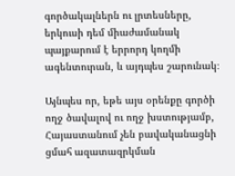գործակալներն ու լրտեսները, երկուսի դեմ միաժամանակ պայքարում է երրորդ կողմի ագենտուրան, և այդպես շարունակ։

Այնպես որ, եթե այս օրենքը գործի ողջ ծավալով ու ողջ խստությամբ, Հայաստանում չեն բավականացնի ցմահ ազատազրկման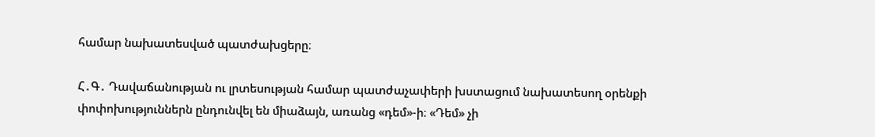համար նախատեսված պատժախցերը։

Հ․Գ․ Դավաճանության ու լրտեսության համար պատժաչափերի խստացում նախատեսող օրենքի փոփոխություններն ընդունվել են միաձայն, առանց «դեմ»-ի։ «Դեմ» չի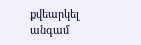քվեարկել անգամ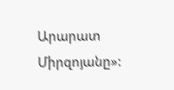Արարատ Միրզոյանը»: